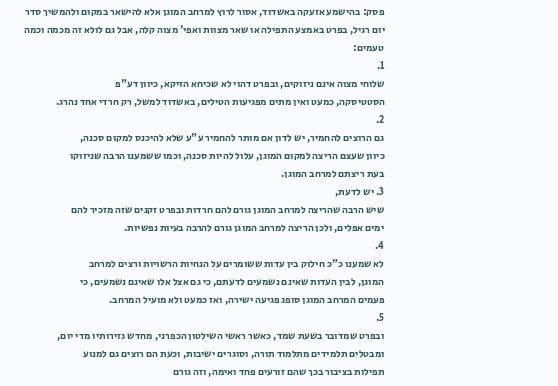פסק: בהישמע אזעקה באשדוד, אסור לרוץ למרחב המוגן אלא להישאר במקום ולהמשיך סדר יום רגיל, בפרט באמצע התפילה או שאר מצוות ואפי' מצוה קלה, אבל גם לולא זה מכמה וכמה טעמים:
1.
שלוחי מצוה אינם ניזוקים, ובפרט דהוי לא שכיחא הזיקא, כיוון דע"פ
הסטטיסקה, כמעט ואין מתים מפגיעות הטילים, באשדוד למשל, רק חרדי אחד נהרג.
2.
גם הרוצים להחמיר, יש לדון אם מותר להחמיר ע"ע שלא להיכנס למקום סכנה,
כיוון שעצם הריצה למקום המוגן, עלול להיות סכנה, וכמו ששמענו הרבה שניזוקו
בעת ריצתם למרחב המוגן.
3. יש לדעת,
שיש הרבה שהריצה למרחב המוגן גורם להם חרדות ובפרט זקנים שזה מזכיר להם
ימים אפלים, ולכן הריצה למרחב המוגן גורם להרבה בעיות נפשיות.
4.
לא שמענו כ"כ חילוק בין עדות ששומרים על הנחיות הרשויות ורצים למרחב
המוגן, לבין העדות שאינם נשמעים לדעתם, כי גם אצל אלו שאינם נשמעים, כי
פעמים המרחב המוגן סופג פגיעה ישירה, ואז כמעט ולא מועיל המרחב.
5.
ובפרט שמדובר בשעת שמד, כאשר ראשי השילטון הכפרני, מחדש גזירותיו מדי יום,
ומבטלים תלמידים מתלמוד תורה, וסוגרים ישיבות, וכעת הם רוצים גם למנוע
תפילות בציבור בכך שהם זורעים פחד ואימה, וזה גורם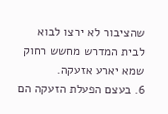שהציבור לא ירצו לבוא
לבית המדרש מחשש רחוק שמא יארע אזעקה.
6. בעצם הפעלת הזעקה הם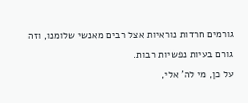גורמים חרדות נוראיות אצל רבים מאנשי שלומנו, וזה גורם בעיות נפשיות רבות.
על כן, מי לה' אלי,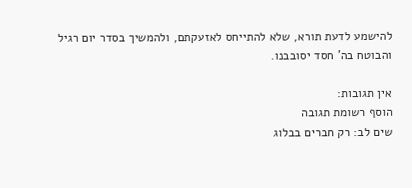להישמע לדעת תורא, שלא להתייחס לאזעקתם, ולהמשיך בסדר יום רגיל והבוטח בה' חסד יסובבנו.

אין תגובות:
הוסף רשומת תגובה
שים לב: רק חברים בבלוג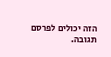הזה יכולים לפרסם תגובה.